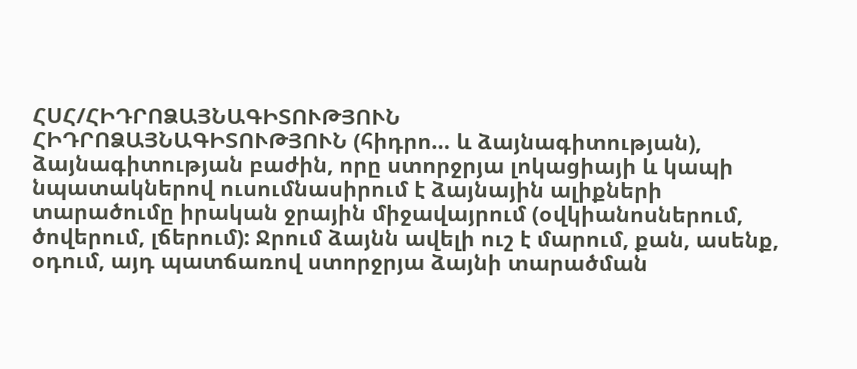ՀՍՀ/ՀԻԴՐՈՁԱՅՆԱԳԻՏՈՒԹՅՈՒՆ
ՀԻԴՐՈՁԱՅՆԱԳԻՏՈՒԹՅՈՒՆ (հիդրո… և ձայնագիտության), ձայնագիտության բաժին, որը ստորջրյա լոկացիայի և կապի նպատակներով ուսումնասիրում է ձայնային ալիքների տարածումը իրական ջրային միջավայրում (օվկիանոսներում, ծովերում, լճերում): Ջրում ձայնն ավելի ուշ է մարում, քան, ասենք, օդում, այդ պատճառով ստորջրյա ձայնի տարածման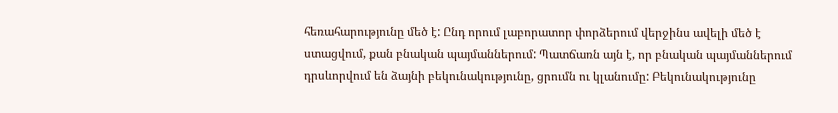հեռահարությունը մեծ է: Ընդ որում լաբորատոր փորձերում վերջինս ավելի մեծ է ստացվում, քան բնական պայմաններում: Պատճառն այն է, որ բնական պայմաններում դրսևորվում են ձայնի բեկունակությունը, ցրումն ու կլանումը: Բեկունակությունը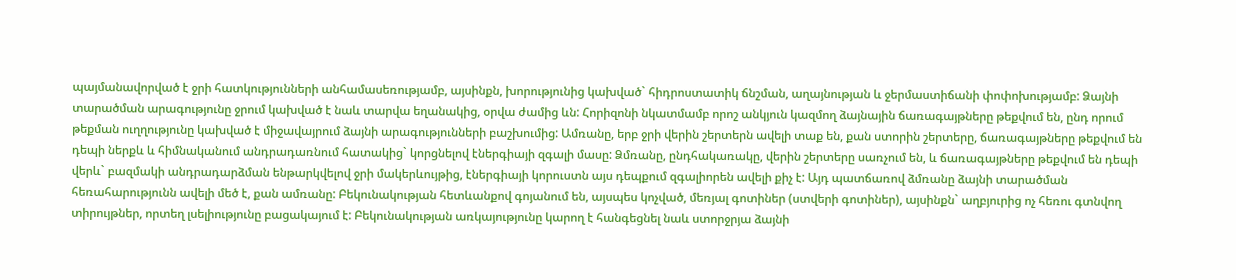պայմանավորված է ջրի հատկությունների անհամասեռությամբ, այսինքն, խորությունից կախված` հիդրոստատիկ ճնշման, աղայնության և ջերմաստիճանի փոփոխությամբ: Ձայնի տարածման արագությունը ջրում կախված է նաև տարվա եղանակից, օրվա ժամից ևն: Հորիզոնի նկատմամբ որոշ անկյուն կազմող ձայնային ճառագայթները թեքվում են, ընդ որում թեքման ուղղությունը կախված է միջավայրում ձայնի արագությունների բաշխումից: Ամռանը, երբ ջրի վերին շերտերն ավելի տաք են, քան ստորին շերտերը, ճառագայթները թեքվում են դեպի ներքև և հիմնականում անդրադառնում հատակից` կորցնելով էներգիայի զգալի մասը: Ձմռանը, ընդհակառակը, վերին շերտերը սառչում են, և ճառագայթները թեքվում են դեպի վերև` բազմակի անդրադարձման ենթարկվելով ջրի մակերևույթից, էներգիայի կորուստն այս դեպքում զգալիորեն ավելի քիչ է: Այդ պատճառով ձմռանը ձայնի տարածման հեռահարությունն ավելի մեծ է, քան ամռանը: Բեկունակության հետևանքով գոյանում են, այսպես կոչված, մեռյալ գոտիներ (ստվերի գոտիներ), այսինքն` աղբյուրից ոչ հեռու գտնվող տիրույթներ, որտեղ լսելիությունը բացակայում է: Բեկունակության առկայությունը կարող է հանգեցնել նաև ստորջրյա ձայնի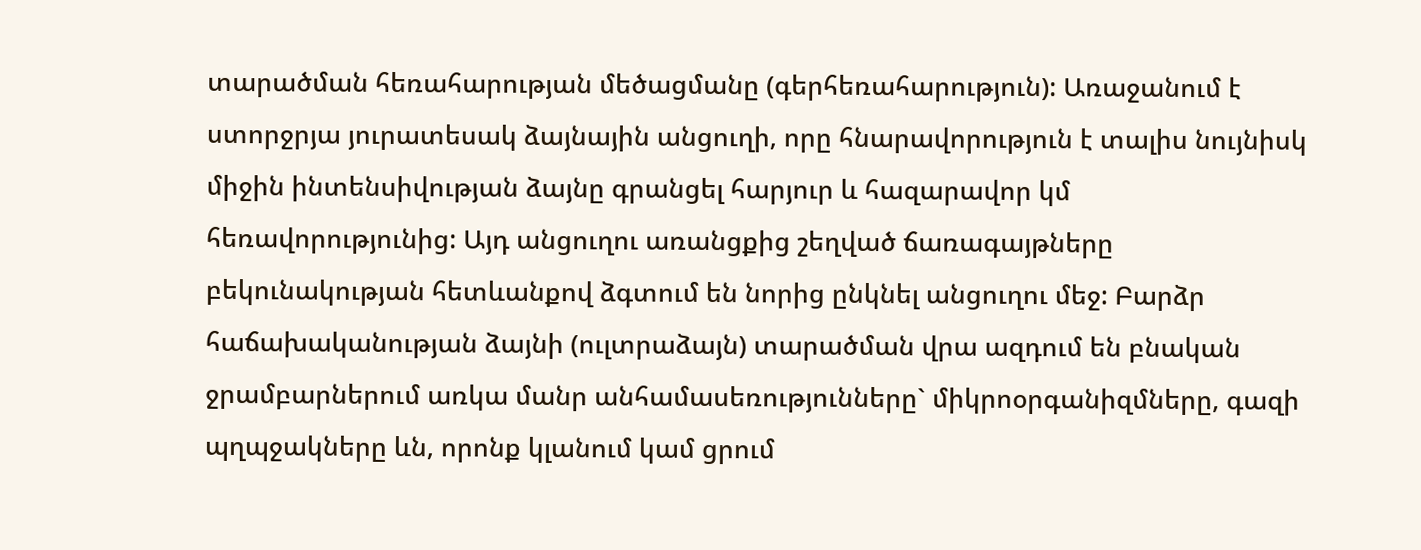տարածման հեռահարության մեծացմանը (գերհեռահարություն): Առաջանում է ստորջրյա յուրատեսակ ձայնային անցուղի, որը հնարավորություն է տալիս նույնիսկ միջին ինտենսիվության ձայնը գրանցել հարյուր և հազարավոր կմ հեռավորությունից: Այդ անցուղու առանցքից շեղված ճառագայթները բեկունակության հետևանքով ձգտում են նորից ընկնել անցուղու մեջ: Բարձր հաճախականության ձայնի (ուլտրաձայն) տարածման վրա ազդում են բնական ջրամբարներում առկա մանր անհամասեռությունները` միկրոօրգանիզմները, գազի պղպջակները ևն, որոնք կլանում կամ ցրում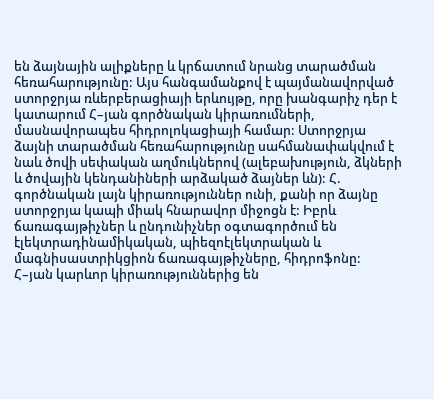են ձայնային ալիքները և կրճատում նրանց տարածման հեռահարությունը: Այս հանգամանքով է պայմանավորված ստորջրյա ռևերբերացիայի երևույթը, որը խանգարիչ դեր է կատարում Հ–յան գործնական կիրառումների, մասնավորապես հիդրոլոկացիայի համար: Ստորջրյա ձայնի տարածման հեռահարությունը սահմանափակվում է նաև ծովի սեփական աղմուկներով (ալեբախություն, ձկների և ծովային կենդանիների արձակած ձայներ ևն): Հ. գործնական լայն կիրառություններ ունի, քանի որ ձայնը ստորջրյա կապի միակ հնարավոր միջոցն է: Իբրև ճառագայթիչներ և ընդունիչներ օգտագործում են էլեկտրադինամիկական, պիեզոէլեկտրական և մագնիսաստրիկցիոն ճառագայթիչները, հիդրոֆոնը: Հ–յան կարևոր կիրառություններից են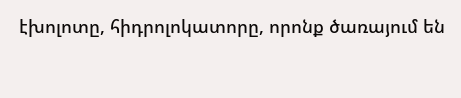էխոլոտը, հիդրոլոկատորը, որոնք ծառայում են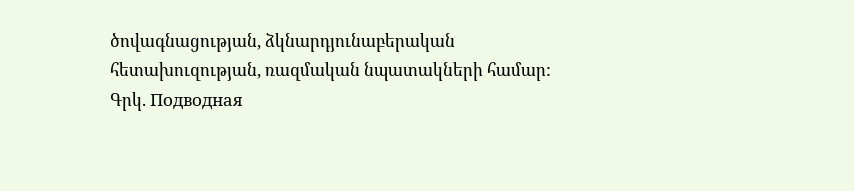ծովագնացության, ձկնարդյունաբերական հետախուզության, ռազմական նպատակների համար:
Գրկ. Подводная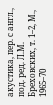акустика, пер. с англ., под. ред. Л.М. Бреховских, т. 1–2, М., 1965–70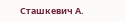Сташкевич А.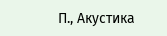П., Акустика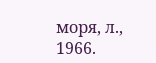моря, л., 1966.